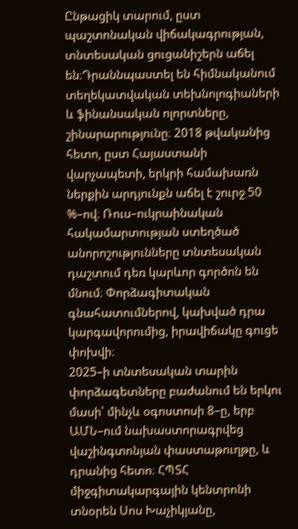Ընթացիկ տարում, ըստ պաշտոնական վիճակագրության, տնտեսական ցուցանիշերն աճել են։Դրաննպաստել են հիմնականում տեղեկատվական տեխնոլոգիաների և ֆինանսական ոլորտները, շինարարությունը։ 2018 թվականից հետո, ըստ Հայաստանի վարչապետի, երկրի համախառն ներքին արդյունքն աճել է շուրջ 50 %–ով։ Ռուս–ուկրաինական հակամարտության ստեղծած անորոշությունները տնտեսական դաշտում դեռ կարևոր գործոն են մնում։ Փորձագիտական գնահատումներով, կախված դրա կարգավորումից, իրավիճակը գուցե փոխվի։
2025–ի տնտեսական տարին փորձագետները բաժանում են երկու մասի՝ մինչև օգոստոսի 8–ը, երբ ԱՄՆ–ում նախաստորագրվեց վաշինգտոնյան փաստաթուղթը, և դրանից հետո։ ՀՊՏՀ միջգիտակարգային կենտրոնի տնօրեն Սոս Խաչիկյանը,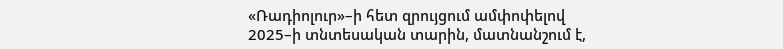«Ռադիոլուր»–ի հետ զրույցում ամփոփելով 2025–ի տնտեսական տարին, մատնանշում է,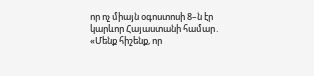որ ոչ միայն օգոստոսի 8–ն էր կարևոր Հայաստանի համար․
«Մենք հիշենք, որ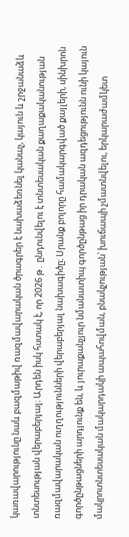կառավարությունը նաև բազմաթիվ ռազմավարական ծրագրեր է նախաձեռնել կանաչ, կայուն և շրջանաձև տնտեսության վերաբերյալ։ Արդեն իսկ հստակ է, որ 2026 թ․ ընդունվելու է տնտեսական քաղաքականության ռազմավարական ուղղությունների վերաբերյալ նախագիծը։ Սրանք բոլորը համակարգված քայլերի, սինխրոն գործընթացների արդյունք են, և յուրաքանչյուր նմանատիպ գործընթաց իր դրական ազդեցությունն ունի կայուն մակրոտնտեսական մակարդակի ապահովման, բնակչության՝ խուճապի չմատնվելու, երկարաժամկետ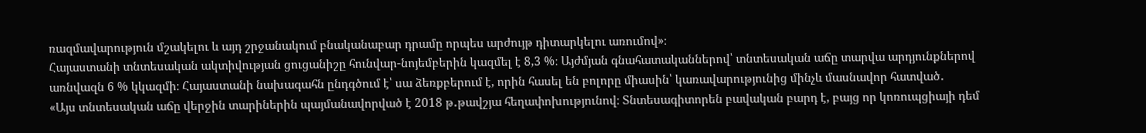ռազմավարություն մշակելու և այդ շրջանակում բնականաբար դրամը որպես արժույթ դիտարկելու առումով»։
Հայաստանի տնտեսական ակտիվության ցուցանիշը հունվար-նոյեմբերին կազմել է 8,3 %։ Այժմյան գնահատականներով՝ տնտեսական աճը տարվա արդյունքներով առնվազն 6 % կկազմի։ Հայաստանի նախագահն ընդգծում է՝ սա ձեռքբերում է, որին հասել են բոլորը միասին՝ կառավարությունից մինչև մասնավոր հատված․
«Այս տնտեսական աճը վերջին տարիներին պայմանավորված է 2018 թ․թավշյա հեղափոխությունով։ Տնտեսագիտորեն բավական բարդ է, բայց որ կոռուպցիայի դեմ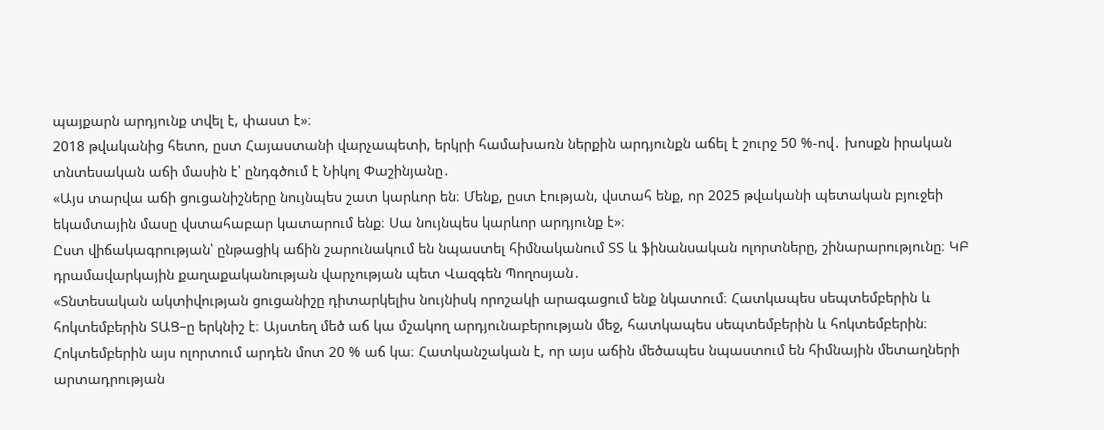պայքարն արդյունք տվել է, փաստ է»։
2018 թվականից հետո, ըստ Հայաստանի վարչապետի, երկրի համախառն ներքին արդյունքն աճել է շուրջ 50 %-ով․ խոսքն իրական տնտեսական աճի մասին է՝ ընդգծում է Նիկոլ Փաշինյանը․
«Այս տարվա աճի ցուցանիշները նույնպես շատ կարևոր են։ Մենք, ըստ էության, վստահ ենք, որ 2025 թվականի պետական բյուջեի եկամտային մասը վստահաբար կատարում ենք։ Սա նույնպես կարևոր արդյունք է»։
Ըստ վիճակագրության՝ ընթացիկ աճին շարունակում են նպաստել հիմնականում ՏՏ և ֆինանսական ոլորտները, շինարարությունը։ ԿԲ դրամավարկային քաղաքականության վարչության պետ Վազգեն Պողոսյան․
«Տնտեսական ակտիվության ցուցանիշը դիտարկելիս նույնիսկ որոշակի արագացում ենք նկատում։ Հատկապես սեպտեմբերին և հոկտեմբերին ՏԱՑ–ը երկնիշ է։ Այստեղ մեծ աճ կա մշակող արդյունաբերության մեջ, հատկապես սեպտեմբերին և հոկտեմբերին։ Հոկտեմբերին այս ոլորտում արդեն մոտ 20 % աճ կա։ Հատկանշական է, որ այս աճին մեծապես նպաստում են հիմնային մետաղների արտադրության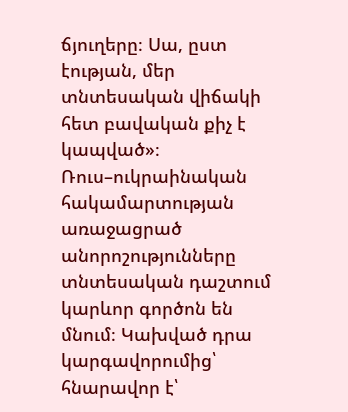ճյուղերը։ Սա, ըստ էության, մեր տնտեսական վիճակի հետ բավական քիչ է կապված»։
Ռուս–ուկրաինական հակամարտության առաջացրած անորոշությունները տնտեսական դաշտում կարևոր գործոն են մնում։ Կախված դրա կարգավորումից՝ հնարավոր է՝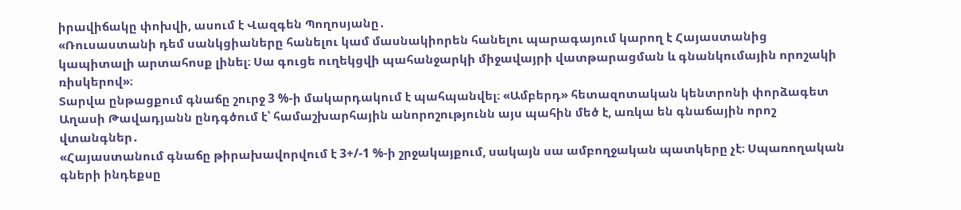իրավիճակը փոխվի, ասում է Վազգեն Պողոսյանը․
«Ռուսաստանի դեմ սանկցիաները հանելու կամ մասնակիորեն հանելու պարագայում կարող է Հայաստանից կապիտալի արտահոսք լինել։ Սա գուցե ուղեկցվի պահանջարկի միջավայրի վատթարացման և գնանկումային որոշակի ռիսկերով»։
Տարվա ընթացքում գնաճը շուրջ 3 %-ի մակարդակում է պահպանվել։ «Ամբերդ» հետազոտական կենտրոնի փորձագետ Աղասի Թավադյանն ընդգծում է՝ համաշխարհային անորոշությունն այս պահին մեծ է, առկա են գնաճային որոշ վտանգներ․
«Հայաստանում գնաճը թիրախավորվում է 3+/-1 %-ի շրջակայքում, սակայն սա ամբողջական պատկերը չէ։ Սպառողական գների ինդեքսը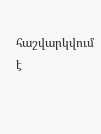հաշվարկվում է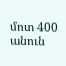մոտ 400 անուն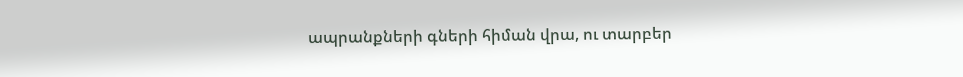ապրանքների գների հիման վրա, ու տարբեր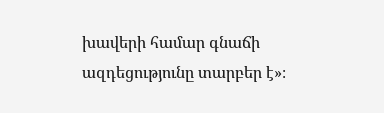խավերի համար գնաճի ազդեցությունը տարբեր է»։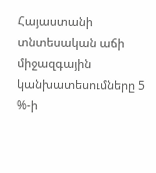Հայաստանի տնտեսական աճի միջազգային կանխատեսումները 5 %-ի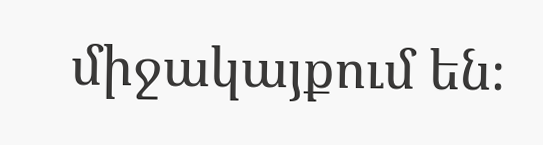միջակայքում են։